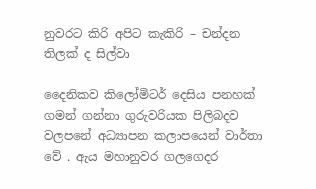නුවරට කිරි අපිට කැකිරි – චන්දන තිලක් ද සිල්වා

දෛනිකව කිලෝමිටර් දෙසිය පනහක් ගමන් ගන්නා ගුරුවරියක පිලිබදව වලපනේ අධ්‍යාපන කලාපයෙන් වාර්තා  වේ . ඇය මහානුවර ගලගෙදර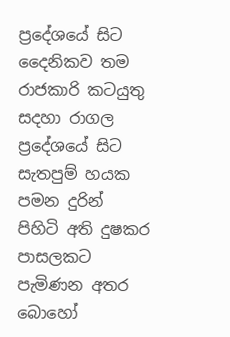ප්‍රදේශයේ සිට දෛනිකව තම රාජකාරි කටයුතු සදහා රාගල ප්‍රදේශයේ සිට සැතපුම් හයක පමන දුරින් පිහිටි අති දුෂකර පාසලකට පැමිණන අතර බොහෝ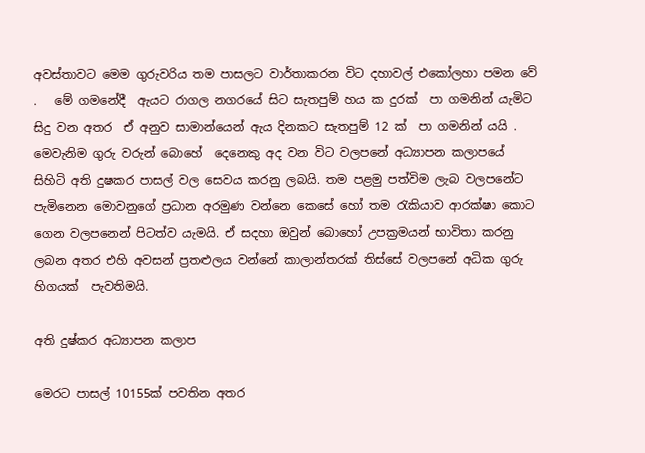අවස්තාවට මෙම ගුරුවරිය තම පාසලට වාර්තාකරන විට දහාවල් එකෝලහා පමන වේ .   මේ ගමනේදී  ඇයට රාගල නගරයේ සිට සැතපුම් හය ක දුරක්  පා ගමනින් යැමිට සිදු වන අතර  ඒ අනුව සාමාන්යෙන් ඇය දිනකට සැතපුම් 12 ක්  පා ගමනින් යයි .  මෙවැනිම ගුරු වරුන් බොහේ  දෙනෙකු අද වන විට වලපනේ අධ්‍යාපන කලාපයේ සිහිටි අති දුෂකර පාසල් වල සෙවය කරනු ලබයි. තම පළමු පත්විම ලැබ වලපනේට පැමිනෙන මොවනුගේ ප්‍රධාන අරමුණ වන්නෙ කෙසේ හෝ තම රැකියාව ආරක්ෂා කොට ගෙන වලපනෙන් පිටත්ව යැමයි. ඒ සදහා ඔවුන් බොහෝ උපක්‍රමයන් භාවිතා කරනු ලබන අතර එහි අවසන් ප්‍රතළුලය වන්නේ කාලාන්තරක් තිස්සේ වලපනේ අධික ගුරු හිගයක්  පැවතිමයි.

අති දුෂ්කර අධ්‍යාපන කලාප

මෙරට පාසල් 10155ක් පවතින අතර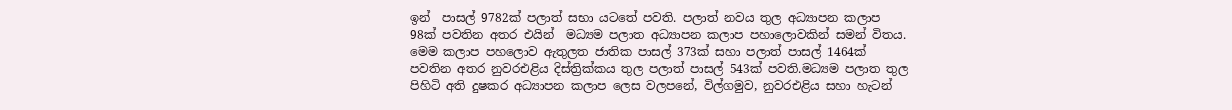ඉන්  පාසල් 9782ක් පලාත් සභා යටතේ පවති. පලාත් නවය තුල අධ්‍යාපන කලාප 98ක් පවතින අතර එයින්  මධ්‍යම පලාත අධ්‍යාපන කලාප පහාලොවකින් සමන් විතය. මෙම කලාප පහලොව ඇතුලත ජාතික පාසල් 373ක් සහා පලාත් පාසල් 1464ක් පවතින අතර නුවරඑළිය දිස්ත්‍රික්කය තුල පලාත් පාසල් 543ක් පවති.මධ්‍යම පලාත තුල පිහිටි අති දුෂකර අධ්‍යාපන කලාප ලෙස වලපනේ, විල්ගමුව, නුවරඑළිය සහා හැටන්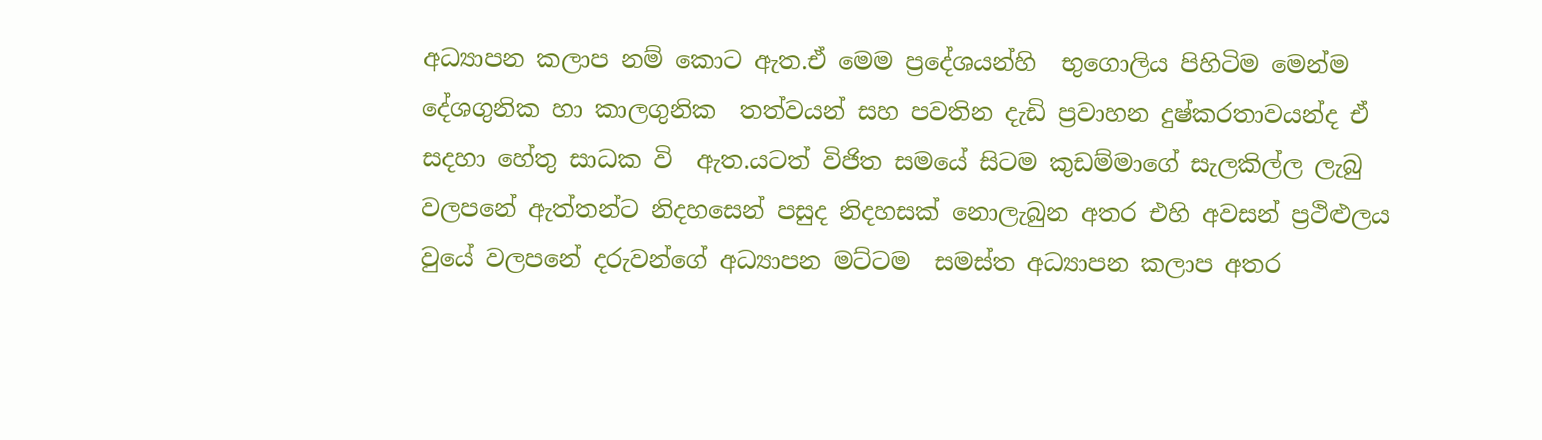අධ්‍යාපන කලාප නම් කොට ඇත.ඒ මෙම ප්‍රදේශයන්හි  භුගොලිය පිහිටිම මෙන්ම දේශගුනික හා කාලගුනික  තත්වයන් සහ පවතින දැඩි ප්‍රවාහන දුෂ්කරතාවයන්ද ඒ සදහා හේතු සාධක වි  ඇත.යටත් විජිත සමයේ සිටම කුඩම්මාගේ සැලකිල්ල ලැබු  වලපනේ ඇත්තන්ට නිදහසෙන් පසුද නිදහසක් නොලැබුන අතර එහි අවසන් ප්‍රථිළුලය වුයේ වලපනේ දරුවන්ගේ අධ්‍යාපන මට්ටම  සමස්ත අධ්‍යාපන කලාප අතර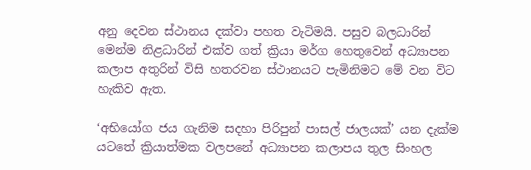අනු දෙවන ස්ථානය දක්වා පහත වැටිමයි. පසුව බලධාරින් මෙන්ම නිළධාරින් එක්ව ගත් ක්‍රියා මර්ග හෙතුවෙන් අධ්‍යාපන කලාප අතුරින් විසි හතරවන ස්ථානයට පැමිනිමට මේ වන විට  හැකිව ඇත.

‘අභියෝග ජය ගැනිම සදහා පිරිපුන් පාසල් ජාලයක්’ යන දැක්ම යටතේ ක්‍රියාත්මක වලපනේ අධ්‍යාපන කලාපය තුල සිංහල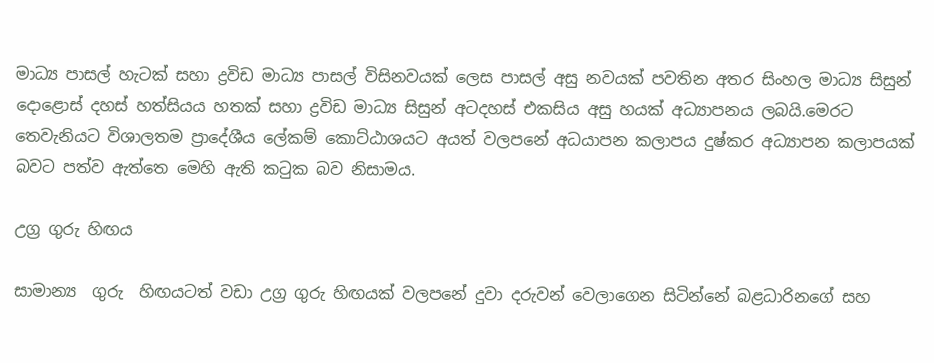මාධ්‍ය පාසල් හැටක් සහා ද්‍රවිඩ මාධ්‍ය පාසල් විසිනවයක් ලෙස පාසල් අසු නවයක් පවතින අතර සිංහල මාධ්‍ය සිසුන් දොළොස් දහස් හත්සියය හතක් සහා ද්‍රවිඩ මාධ්‍ය සිසුන් අටදහස් එකසිය අසු හයක් අධ්‍යාපනය ලබයි.මෙරට තෙවැනියට විශාලතම ප්‍රාදේශීය ලේකම් කොට්ඨාශයට අයත් වලපනේ අධයාපන කලාපය දුෂ්කර අධ්‍යාපන කලාපයක් බවට පත්ව ඇත්තෙ මෙහි ඇති කටුක බව නිසාමය.

උග්‍ර ගුරු හිඟය

සාමාන්‍ය  ගුරු  හිඟයටත් වඩා උග්‍ර ගුරු හිඟයක් වලපනේ දුවා දරුවන් වෙලාගෙන සිටින්නේ බළධාරිනගේ සහ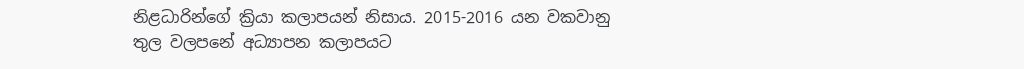නිළධාරින්ගේ ක්‍රියා කලාපයන් නිසාය. 2015-2016 යන වකවානු තුල වලපනේ අධ්‍යාපන කලාපයට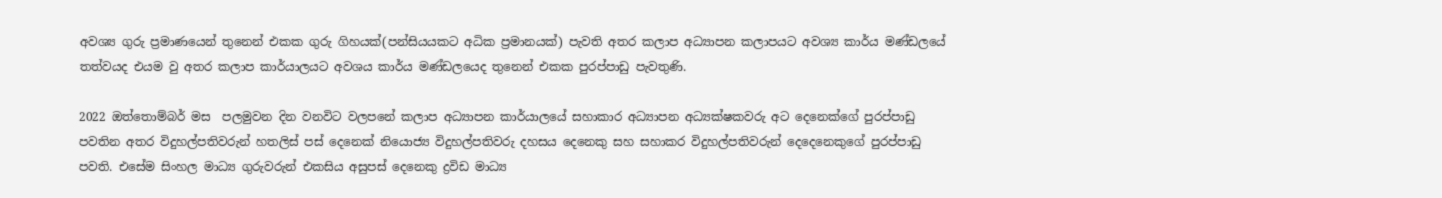අවශ්‍ය ගුරු ප්‍රමාණයෙන් තුනෙන් එකක ගුරු ගිහයක්(පන්සියයකට අධික ප්‍රමානයක්) පැවති අතර කලාප අධ්‍යාපන කලාපයට අවශ්‍ය කාර්ය මණ්ඩලයේ තත්වයද එයම වු අතර කලාප කාර්යාලයට අවශය කාර්ය මණ්ඩලයෙද තුනෙන් එකක පුරප්පාඩු පැවතුණි.

2022 ඔත්තොම්බර් මස  පලමුවන දින වනවිට වලපනේ කලාප අධ්‍යාපන කාර්යාලයේ සහාකාර අධ්‍යාපන අධ්‍යක්ෂකවරු අට දෙනෙක්ගේ පුරප්පාඩු පවතින අතර විදුහල්පතිවරුන් හතලිස් පස් දෙනෙක් නියොජ්‍ය විදුහල්පතිවරු දහසය දෙනෙකු සහ සහාකර විදුහල්පතිවරුන් දෙදෙනෙකුගේ පුරප්පාඩු පවති. එසේම සිංහල මාධ්‍ය ගුරුවරුන් එකසිය අසුපස් දෙනෙකු ද්‍රවිඩ මාධ්‍ය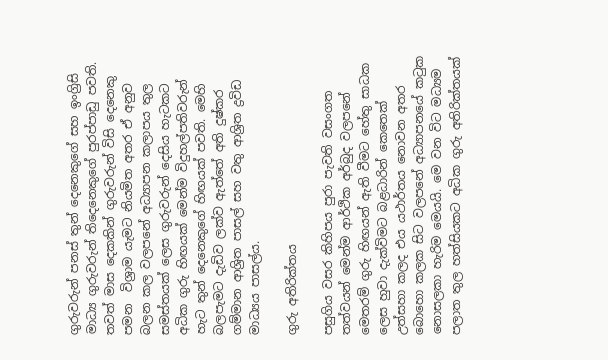ගුරුවරුන් පනස් තුන් දෙනෙකුගේ සහ ඉංග්‍රිසි මාධ්‍ය ගුරුවරුන් තිදෙනෙකුගේ පුරප්පාඩු පවති. තවත් මාස දෙකකින් ගුරුවරුන් විසි දෙනෙකු පමන  විශ්‍රාම යැමට නියමිත අතර ඒ අනුව බලන කල වලපනේ අධ්‍යාපන කලාපය තුල සමස්තයක් ලෙස ගුරුවරුන් දෙසිය හැටකට අධික ගුරු හිඟයක් මෙන්ම විදුහල්පතිවරුන් හැට තුන් දෙනෙකුගේ හිඟයක් පවති. මෙහි බලපැමට දැඩිව ලක්ව ඇත්තේ අති දුෂ්කර ගම්මාන ආශ්‍රිත පාසල් සහ වතු ආශ්‍රිත ද්‍රවිඩ මාධ්‍යය පාසල්ය.

ගුරු අතිරික්තය

පසුගිය වසර කිහිපය පුරා පැවති වසංගත තත්වයන් මෙන්ම ආර්ථික අර්බුද වලපනේ මෙතරම් ගුරු හිඟයන් ඇති වීමට හේතු සාධක ලෙස හුවා දැක්විමට බළධාරින් කෙතෙක් උත්සහා කලද එය යථාර්තය නොවන අතර බොහො කලක සිට වලපනේ අධ්‍යාපනයේ කටුක නොසලකා හැරිම මෙයයි. මෙ වන විට මධ්‍යම පලාත තුල හත්සියකට අධික ගුරු අතිරික්තයක්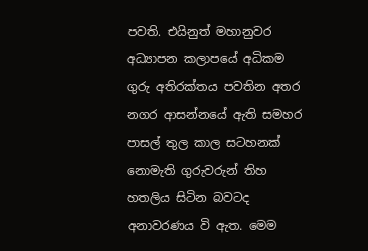පවති. එයිනුත් මහානුවර අධ්‍යාපන කලාපයේ අධිකම ගුරු අතිරක්තය පවතින අතර නගර ආසන්නයේ ඇති සමහර  පාසල් තුල කාල සටහනක් නොමැති ගුරුවරුන් තිහ හතලිය සිටින බවටද අනාවරණය වි ඇත. මෙම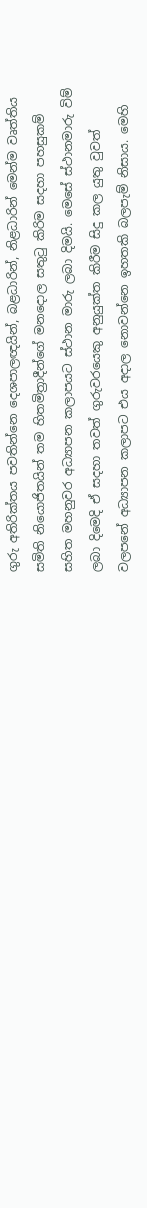ගුරු අතිරික්තය පවතින්නෙ දෙශපාලඥයින්, බළධාරින්, නිළධාරින් මෙන්ම වෘත්තිය සමිති නියොජිතයින් තම හිතමිත්‍රාදීන්ගේ මනදොල සතුටු කිරිම සදහා පහසුකම්  සහිත මහනුවර අධ්‍යාපන කලාපයට ස්ථාන මාරු ලබා දිමයි. මෙසේ ස්ථානමාරු විම් ලබා දිමෙදි ඒ සදහා තවත් ගුරුවරයෙකු අනුයුක්ත කිරීම සිදු කල යුතු වුවත් වලපනේ අධ්‍යාපන කලාපට එය අදාල නොවන්නෙ ඉහතකි බලපැම් නිසාය. මෙහි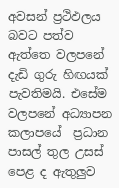අවසන් ප්‍රථිඵලය බවට පත්ව ඇත්තෙ වලපනේ දැඩි ගුරු හිඟයක් පැවතිමයි. එසේම වලපනේ අධ්‍යාපන කලාපයේ  ප්‍රධාන පාසල් තුල උසස් පෙළ ද ඇතුලුව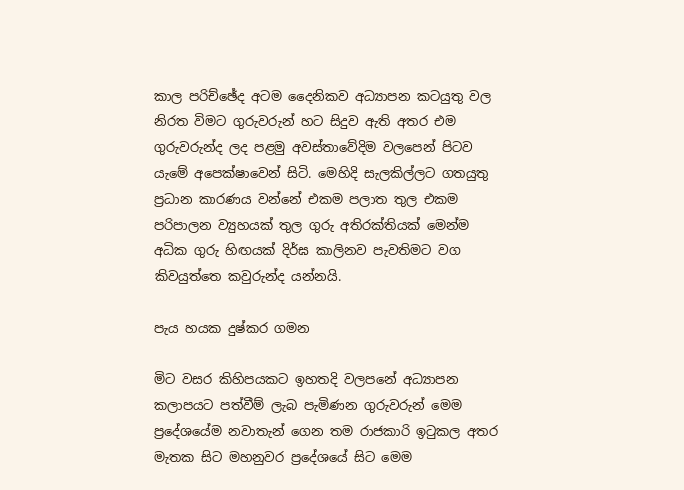කාල පරිච්ඡේද අටම දෛනිකව අධ්‍යාපන කටයුතු වල නිරත විමට ගුරුවරුන් හට සිදුව ඇති අතර එම ගුරුවරුන්ද ලද පළමු අවස්තාවේදිම වලපෙන් පිටව යැමේ අපෙක්ෂාවෙන් සිටි. මෙහිදි සැලකිල්ලට ගතයුතු ප්‍රධාන කාරණය වන්නේ එකම පලාත තුල එකම පරිපාලන ව්‍යුහයක් තුල ගුරු අතිරක්තියක් මෙන්ම අධික ගුරු හිඟයක් දිර්ඝ කාලිනව පැවතිමට වග කිවයුත්තෙ කවුරුන්ද යන්නයි.

පැය හයක දුෂ්කර ගමන

මිට වසර කිහිපයකට ඉහතදි වලපනේ අධ්‍යාපන කලාපයට පත්වීම් ලැබ පැමිණන ගුරුවරුන් මෙම ප්‍රදේශයේම නවාතැන් ගෙන තම රාජකාරි ඉටුකල අතර මැතක සිට මහනුවර ප්‍රදේශයේ සිට මෙම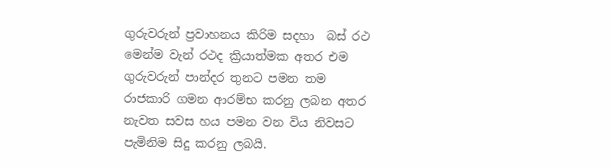ගුරුවරුන් ප්‍රවාහනය කිරිම සදහා  බස් රථ මෙන්ම වැන් රථද ක්‍රියාත්මක අතර එම ගුරුවරුන් පාන්දර තුනට පමන තම රාජකාරි ගමන ආරම්භ කරනු ලබන අතර නැවත සවස හය පමන වන විය නිවසට පැමිනිම සිදු කරනු ලබයි.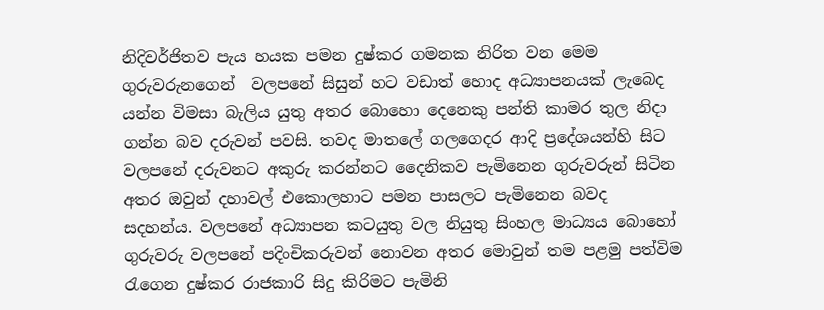නිදිවර්ජිතව පැය හයක පමන දුෂ්කර ගමනක නිරිත වන මෙම ගුරුවරුනගෙන්  වලපනේ සිසුන් හට වඩාත් හොද අධ්‍යාපනයක් ලැබෙද යන්න විමසා බැලිය යුතු අතර බොහො දෙනෙකු පන්ති කාමර තුල නිදා ගන්න බව දරුවන් පවසි. තවද මාතලේ ගලගෙදර ආදි ප්‍රදේශයන්හි සිට වලපනේ දරුවනට අකුරු කරන්නට දෛනිකව පැමිනෙන ගුරුවරුන් සිටින අතර ඔවුන් දහාවල් එකොලහාට පමන පාසලට පැමිනෙන බවද  සදහන්ය. වලපනේ අධ්‍යාපන කටයුතු වල නියුතු සිංහල මාධ්‍යය බොහෝ ගුරුවරු වලපනේ පදිංචිකරුවන් නොවන අතර මොවුන් තම පළමු පත්විම රැගෙන දුෂ්කර රාජකාරි සිදු කිරිමට පැමිනි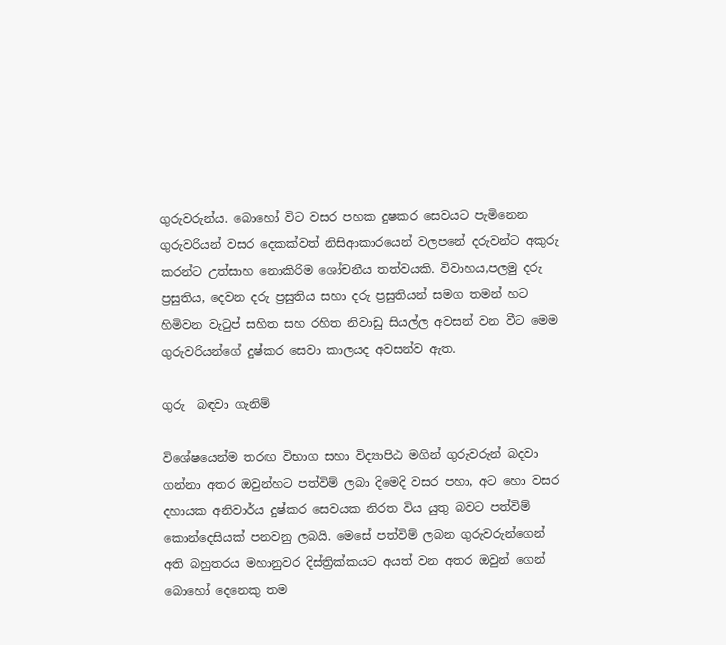ගුරුවරුන්ය. බොහෝ විට වසර පහක දුෂකර සෙවයට පැමිනෙන ගුරුවරියන් වසර දෙකක්වත් නිසිආකාරයෙන් වලපනේ දරුවන්ට අකුරු කරන්ට උත්සාහ නොකිරිම ශෝචනීය තත්වයකි. විවාහය,පලමු දරු ප්‍රසුතිය, දෙවන දරු ප්‍රසුතිය සහා දරු ප්‍රසුතියන් සමග තමන් හට හිමිවන වැටුප් සහිත සහ රහිත නිවාඩු සියල්ල අවසන් වන වීට මෙම ගුරුවරියන්ගේ දුෂ්කර සෙවා කාලයද අවසන්ව ඇත.

ගුරු  බඳවා ගැනිම්

විශේෂයෙන්ම තරඟ විභාග සහා විද්‍යාපිඨ මගින් ගුරුවරුන් බදවා ගන්නා අතර ඔවුන්හට පත්විම් ලබා දිමෙදි වසර පහා, අට හො වසර දහායක අනිවාර්ය දුෂ්කර සෙවයක නිරත විය යුතු බවට පත්විම් කොන්දෙසියක් පනවනු ලබයි. මෙසේ පත්විම් ලබන ගුරුවරුන්ගෙන් අති බහුතරය මහානුවර දිස්ත්‍රික්කයට අයත් වන අතර ඔවුන් ගෙන් බොහෝ දෙනෙකු තම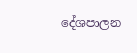දේශපාලන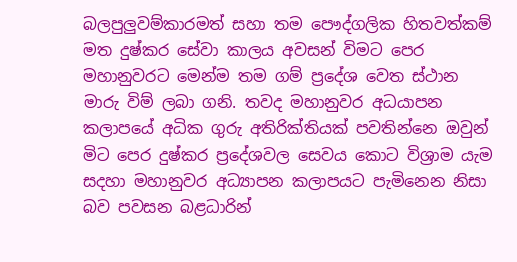බලපුලුවම්කාරමත් සහා තම පෞද්ගලික හිතවත්කම් මත දුෂ්කර සේවා කාලය අවසන් විමට පෙර මහානුවරට මෙන්ම තම ගම් ප්‍රදේශ වෙත ස්ථාන මාරු විම් ලබා ගනි. තවද මහානුවර අධයාපන කලාපයේ අධික ගුරු අතිරික්තියක් පවතින්නෙ ඔවුන් මිට පෙර දුෂ්කර ප්‍රදේශවල සෙවය කොට විශ්‍රාම යැම සදහා මහානුවර අධ්‍යාපන කලාපයට පැමිනෙන නිසා බව පවසන බළධාරින්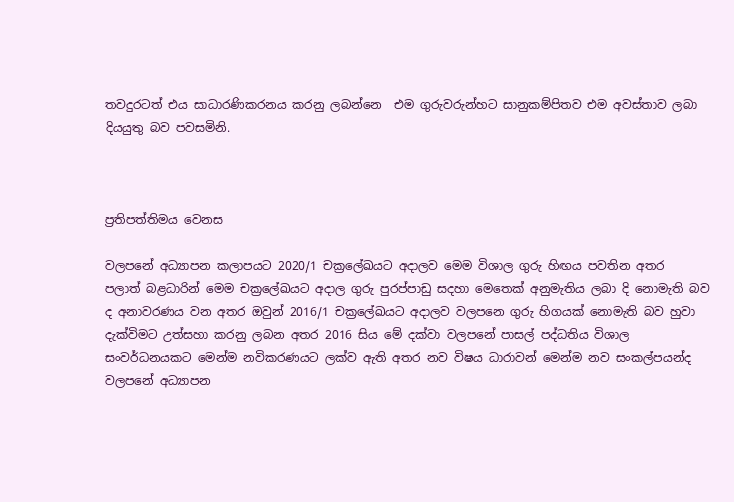තවදුරටත් එය සාධාරණිකරනය කරනු ලබන්නෙ  එම ගුරුවරුන්හට සානුකම්පිතව එම අවස්තාව ලබා දියයුතු බව පවසමිනි.



ප්‍රතිපත්තිමය වෙනස

වලපනේ අධ්‍යාපන කලාපයට 2020/1 චක්‍රලේඛයට අදාලව මෙම විශාල ගුරු හිඟය පවතින අතර  පලාත් බළධාරින් මෙම චක්‍රලේඛයට අදාල ගුරු පුරප්පාඩු සදහා මෙතෙක් අනුමැතිය ලබා දි නොමැති බව ද අනාවරණය වන අතර ඔවුන් 2016/1 චක්‍රලේඛයට අදාලව වලපනෙ ගුරු හිගයක් නොමැති බව හුවා දැක්විමට උත්සහා කරනු ලබන අතර 2016 සිය මේ දක්වා වලපනේ පාසල් පද්ධතිය විශාල සංවර්ධනයකට මෙන්ම නවිකරණයට ලක්ව ඇති අතර නව විෂය ධාරාවන් මෙන්ම නව සංකල්පයන්ද වලපනේ අධ්‍යාපන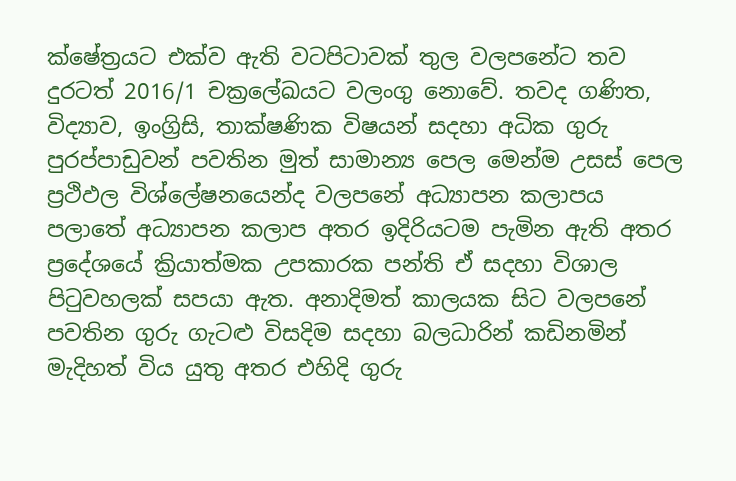ක්ෂේත්‍රයට එක්ව ඇති වටපිටාවක් තුල වලපනේට තව දුරටත් 2016/1 චක්‍රලේඛයට වලංගු නොවේ. තවද ගණිත, විද්‍යාව, ඉංග්‍රිසි, තාක්ෂණික විෂයන් සදහා අධික ගුරු පුරප්පාඩුවන් පවතින මුත් සාමාන්‍ය පෙල මෙන්ම උසස් පෙල ප්‍රථිඵල විශ්ලේෂනයෙන්ද වලපනේ අධ්‍යාපන කලාපය පලාතේ අධ්‍යාපන කලාප අතර ඉදිරියටම පැමින ඇති අතර ප්‍රදේශයේ ක්‍රියාත්මක උපකාරක පන්ති ඒ සදහා විශාල පිටුවහලක් සපයා ඇත. අනාදිමත් කාලයක සිට වලපනේ පවතින ගුරු ගැටළු විසදිම සදහා බලධාරින් කඩිනමින් මැදිහත් විය යුතු අතර එහිදි ගුරු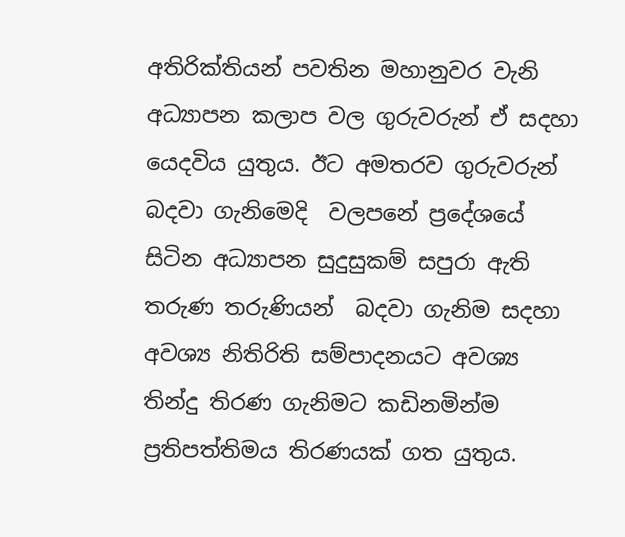අතිරික්තියන් පවතින මහානුවර වැනි අධ්‍යාපන කලාප වල ගුරුවරුන් ඒ සදහා යෙදවිය යුතුය. ඊට අමතරව ගුරුවරුන් බදවා ගැනිමෙදි  වලපනේ ප්‍රදේශයේ සිටින අධ්‍යාපන සුදුසුකම් සපුරා ඇති තරුණ තරුණියන්  බදවා ගැනිම සදහා  අවශ්‍ය නිතිරිති සම්පාදනයට අවශ්‍ය තින්දු තිරණ ගැනිමට කඩිනමින්ම ප්‍රතිපත්තිමය තිරණයක් ගත යුතුය.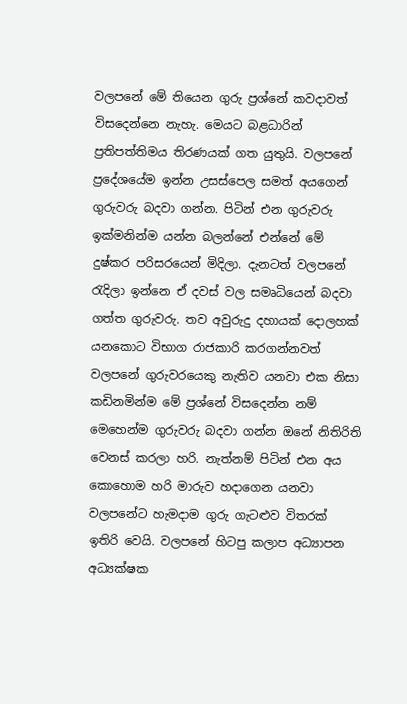වලපනේ මේ තියෙන ගුරු ප්‍රශ්නේ කවදාවත් විසදෙන්නෙ නැහැ. මෙයට බළධාරින් ප්‍රතිපත්තිමය තිරණයක් ගත යුතුයි. වලපනේ ප්‍රදේශයේම ඉන්න උසස්පෙල සමත් අයගෙන් ගුරුවරු බදවා ගන්න. පිටින් එන ගුරුවරු ඉක්මනින්ම යන්න බලන්නේ එන්නේ මේ දුෂ්කර පරිසරයෙන් මිදිලා. දැනටත් වලපනේ රැදිලා ඉන්නෙ ඒ දවස් වල සමෘධියෙන් බදවා ගත්ත ගුරුවරු. තව අවුරුදු දහායක් දොලහක් යනකොට විභාග රාජකාරි කරගන්නවත් වලපනේ ගුරුවරයෙකු නැතිව යනවා එක නිසා කඩිනමින්ම මේ ප්‍රශ්නේ විසදෙන්න නම් මෙහෙන්ම ගුරුවරු බදවා ගන්න ඔනේ නිතිරිති වෙනස් කරලා හරි. නැත්නම් පිටින් එන අය කොහොම හරි මාරුව හදාගෙන යනවා වලපනේට හැමදාම ගුරු ගැටළුව විතරක් ඉතිරි වෙයි. වලපනේ හිටපු කලාප අධ්‍යාපන අධ්‍යක්ෂක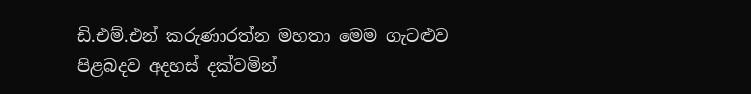ඩි.එම්.එන් කරුණාරත්න මහතා මෙම ගැටළුව පිළබදව අදහස් දක්වමින්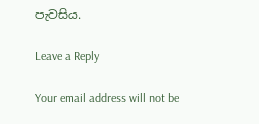පැවසිය.

Leave a Reply

Your email address will not be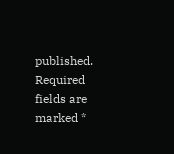published. Required fields are marked *